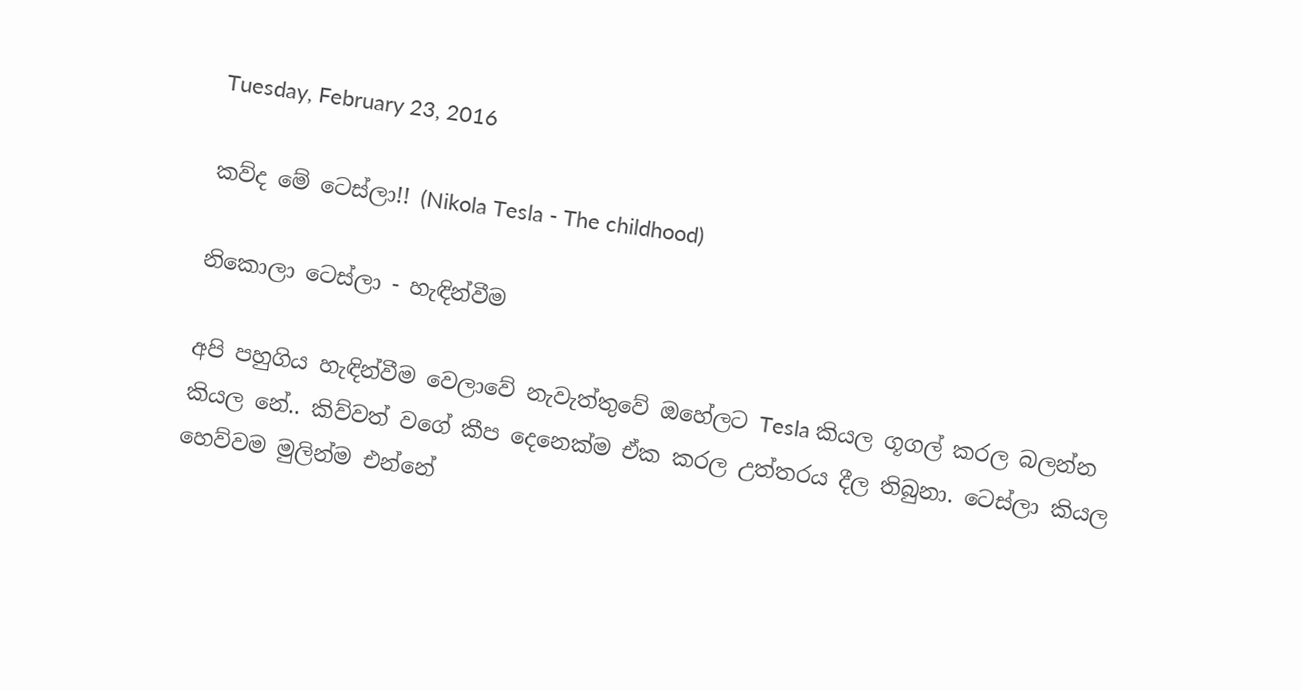Tuesday, February 23, 2016

කව්ද මේ ටෙස්ලා!! (Nikola Tesla - The childhood)

නිකොලා ටෙස්ලා - හැඳින්වීම

අපි පහුගිය හැඳින්වීම වෙලාවේ නැවැත්තුවේ ඔහේලට Tesla කියල ගූගල් කරල බලන්න කියල නේ.. කිව්වත් වගේ කීප දෙනෙක්ම ඒක කරල උත්තරය දීල තිබුනා. ටෙස්ලා කියල හෙව්වම මුලින්ම එන්නේ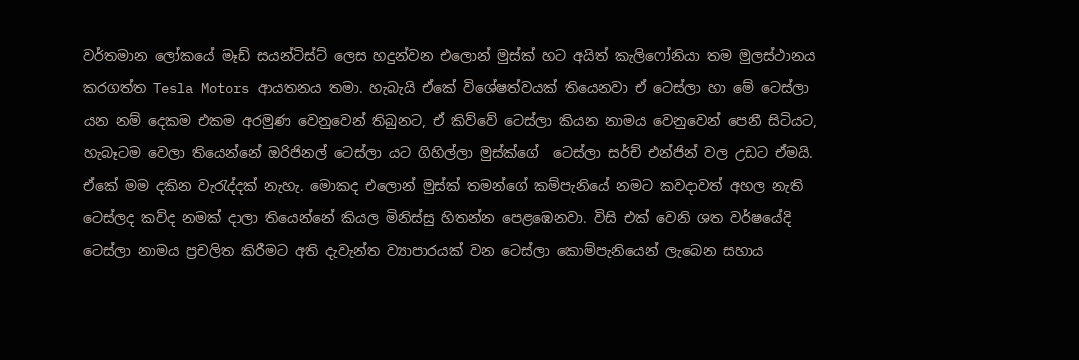වර්තමාන ලෝකයේ මෑඩ් සයන්ටිස්ට් ලෙස හදුන්වන එලොන් මුස්ක් හට අයිත් කැලිෆෝනියා තම මුලස්ථානය කරගත්ත Tesla Motors ආයතනය තමා. හැබැයි ඒකේ විශේෂත්වයක් තියෙනවා ඒ ටෙස්ලා හා මේ ටෙස්ලා යන නම් දෙකම එකම අරමුණ වෙනුවෙන් තිබුනට, ඒ කිව්වේ ටෙස්ලා කියන නාමය වෙනුවෙන් පෙනී සිටියට, හැබෑටම වෙලා තියෙන්නේ ඔරිජිනල් ටෙස්ලා යට ගිහිල්ලා මුස්ක්ගේ  ටෙස්ලා සර්ච් එන්ජින් වල උඩට ඒමයි. ඒකේ මම දකින වැරැද්දක් නැහැ. මොකද එලොන් මුස්ක් තමන්ගේ කම්පැනියේ නමට කවදාවත් අහල නැති ටෙස්ලද කව්ද නමක් දාලා තියෙන්නේ කියල මිනිස්සු හිතන්න පෙළඹෙනවා. විසි එක් වෙනි ශත වර්ෂයේදි ටෙස්ලා නාමය ප්‍රචලිත කිරීමට අති දැවැන්ත ව්‍යාපාරයක් වන ටෙස්ලා කොම්පැනියෙන් ලැබෙන සහාය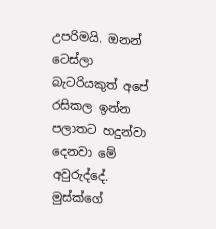උපරිමයි. ඔනන් ටෙස්ලා බැටරියකුත් අපේ රසිකල ඉන්න පලාතට හදුන්වා දෙනවා මේ අවුරුද්දේ. මුස්ක්ගේ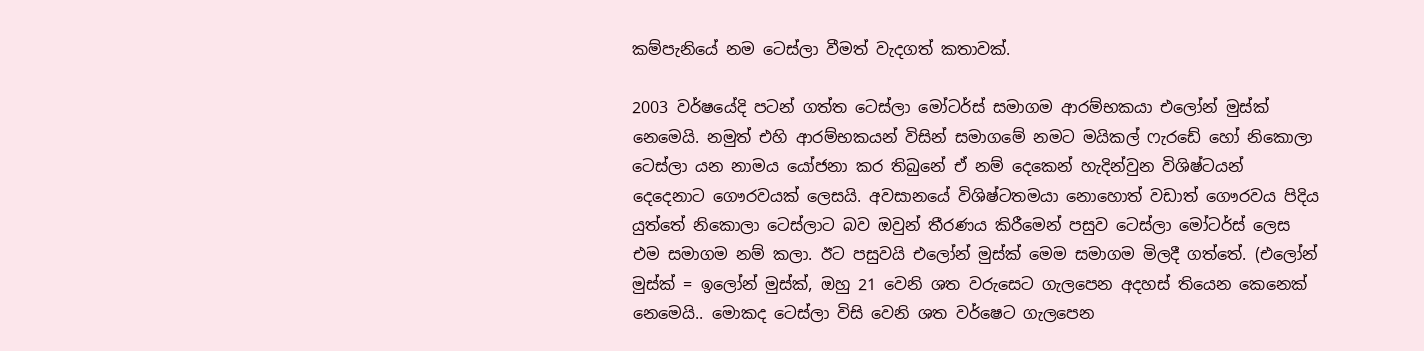කම්පැනියේ නම ටෙස්ලා වීමත් වැදගත් කතාවක්.

2003 වර්ෂයේදි පටන් ගත්ත ටෙස්ලා මෝටර්ස් සමාගම ආරම්භකයා එලෝන් මුස්ක් නෙමෙයි. නමුත් එහි ආරම්භකයන් විසින් සමාගමේ නමට මයිකල් ෆැරඩේ හෝ නිකොලා ටෙස්ලා යන නාමය යෝජනා කර තිබුනේ ඒ නම් දෙකෙන් හැදින්වුන විශිෂ්ටයන් දෙදෙනාට ගෞරවයක් ලෙසයි. අවසානයේ විශිෂ්ටතමයා නොහොත් වඩාත් ගෞරවය පිදිය යුත්තේ නිකොලා ටෙස්ලාට බව ඔවුන් තීරණය කිරීමෙන් පසුව ටෙස්ලා මෝටර්ස් ලෙස එම සමාගම නම් කලා. ඊට පසුවයි එලෝන් මුස්ක් මෙම සමාගම මිලදී ගත්තේ. (එලෝන් මුස්ක් = ඉලෝන් මුස්ක්, ඔහු 21 වෙනි ශත වරුසෙට ගැලපෙන අදහස් තියෙන කෙනෙක් නෙමෙයි.. මොකද ටෙස්ලා විසි වෙනි ශත වර්ෂෙට ගැලපෙන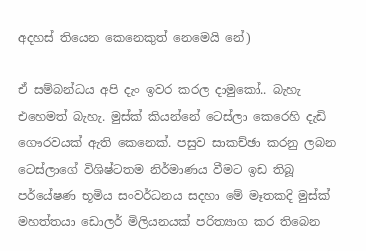අදහස් තියෙන කෙනෙකුත් නෙමෙයි නේ)

ඒ සම්බන්ධය අපි දැං ඉවර කරල දාමුකෝ.. බැහැ එහෙමත් බැහැ. මුස්ක් කියන්නේ ටෙස්ලා කෙරෙහි දැඩි ගෞරවයක් ඇති කෙනෙක්. පසුව සාකච්ඡා කරනු ලබන  ටෙස්ලාගේ විශිෂ්ටතම නිර්මාණය වීමට ඉඩ තිබූ පර්යේෂණ භූමිය සංවර්ධනය සදහා මේ මෑතකදි මුස්ක් මහත්තයා ඩොලර් මිලියනයක් පරිත්‍යාග කර තිබෙන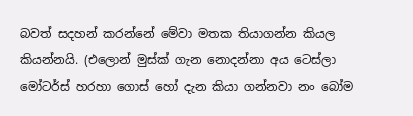බවත් සදහන් කරන්නේ මේවා මතක තියාගන්න කියල කියන්නයි. (එලොන් මුස්ක් ගැන නොදන්නා අය ටෙස්ලා මෝටර්ස් හරහා ගොස් හෝ දැන කියා ගන්නවා නං බෝම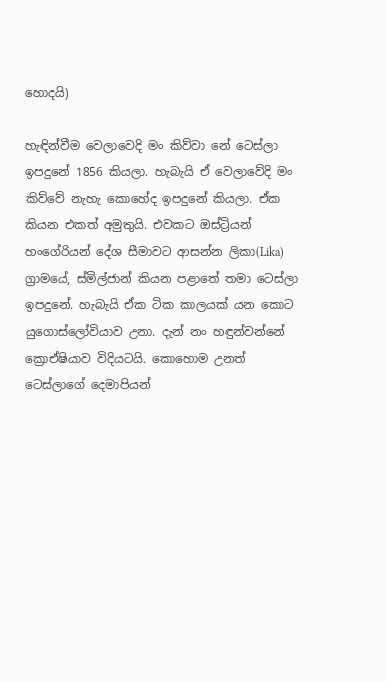හොදයි)

හැඳින්වීම වෙලාවෙදි මං කිව්වා නේ ටෙස්ලා ඉපදුනේ 1856 කියලා. හැබැයි ඒ වෙලාවේදි මං කිව්වේ නැහැ කොහේද ඉපදුනේ කියලා. ඒක කියන එකත් අමුතුයි. එවකට ඔස්ට්‍රියන් හංගේරියන් දේශ සීමාවට ආසන්න ලිකා(Lika) ග්‍රාමයේ, ස්මිල්ජාන් කියන පළාතේ තමා ටෙස්ලා ඉපදුනේ. හැබැයි ඒක ටික කාලයක් යන කොට යුගොස්ලෝවියාව උනා. දැන් නං හඳුන්වන්නේ ක්‍රොඒෂියාව විදියටයි. කොහොම උනත් ටෙස්ලාගේ දෙමාපියන්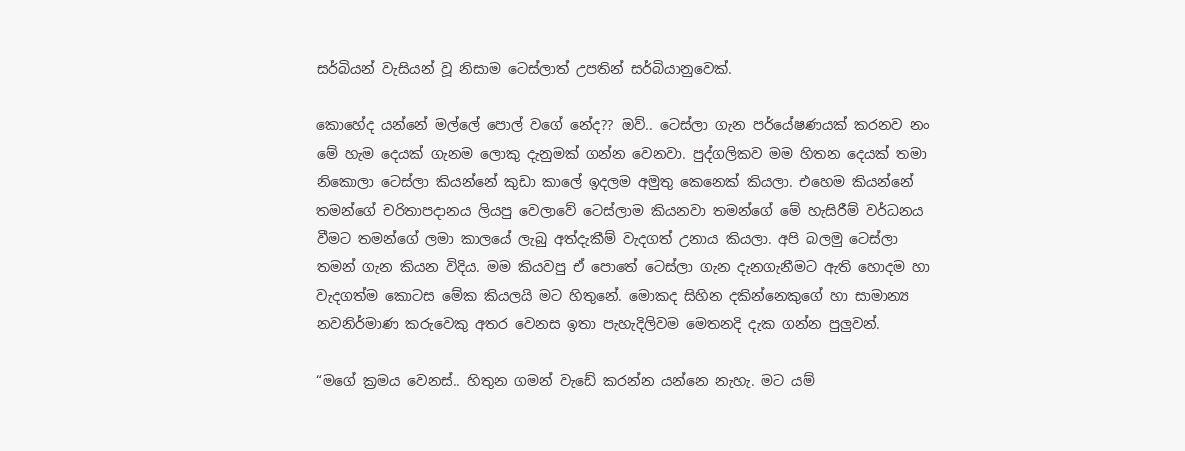සර්බියන් වැසියන් වූ නිසාම ටෙස්ලාත් උපතින් සර්බියානුවෙක්.

කොහේද යන්නේ මල්ලේ පොල් වගේ නේද?? ඔව්.. ටෙස්ලා ගැන පර්යේෂණයක් කරනව නං මේ හැම දෙයක් ගැනම ලොකු දැනුමක් ගන්න වෙනවා. පුද්ගලිකව මම හිතන දෙයක් තමා නිකොලා ටෙස්ලා කියන්නේ කුඩා කාලේ ඉදලම අමුතු කෙනෙක් කියලා. එහෙම කියන්නේ තමන්ගේ චරිතාපදානය ලියපු වෙලාවේ ටෙස්ලාම කියනවා තමන්ගේ මේ හැසිරීම් වර්ධනය වීමට තමන්ගේ ලමා කාලයේ ලැබු අත්දැකීම් වැදගත් උනාය කියලා. අපි බලමු ටෙස්ලා තමන් ගැන කියන විදිය. මම කියවපු ඒ පොතේ ටෙස්ලා ගැන දැනගැනීමට ඇති හොදම හා වැදගත්ම කොටස මේක කියලයි මට හිතුනේ. මොකද සිහින දකින්නෙකුගේ හා සාමාන්‍ය නවනිර්මාණ කරුවෙකු අතර වෙනස ඉතා පැහැදිලිවම මෙතනදි දැක ගන්න පුලුවන්.

“මගේ ක්‍රමය වෙනස්.. හිතුන ගමන් වැඩේ කරන්න යන්නෙ නැහැ. මට යම්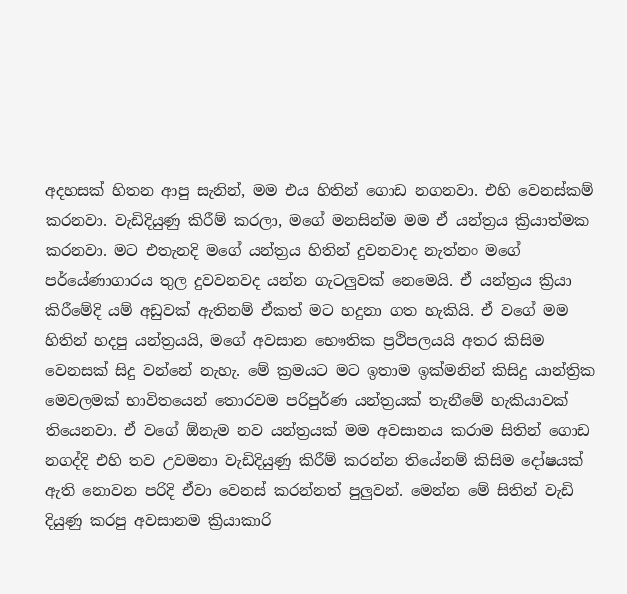අදහසක් හිතන ආපු සැනින්, මම එය හිතින් ගොඩ නගනවා. එහි වෙනස්කම් කරනවා. වැඩිදියුණු කිරීම් කරලා, මගේ මනසින්ම මම ඒ යන්ත්‍රය ක්‍රියාත්මක කරනවා. මට එතැනදි මගේ යන්ත්‍රය හිතින් දුවනවාද නැත්නං මගේ පර්යේණාගාරය තුල දුවවනවද යන්න ගැටලුවක් නෙමෙයි. ඒ යන්ත්‍රය ක්‍රියා කිරීමේදි යම් අඩුවක් ඇතිනම් ඒකත් මට හදුනා ගත හැකියි. ඒ වගේ මම හිතින් හදපු යන්ත්‍රයයි, මගේ අවසාන භෞතික ප්‍රථිපලයයි අතර කිසිම වෙනසක් සිදු වන්නේ නැහැ. මේ ක්‍රමයට මට ඉතාම ඉක්මනින් කිසිදු යාන්ත්‍රික මෙවලමක් භාවිතයෙන් තොරවම පරිපුර්ණ යන්ත්‍රයක් තැනීමේ හැකියාවක් තියෙනවා. ඒ වගේ ඕනැම නව යන්ත්‍රයක් මම අවසානය කරාම සිතින් ගොඩ නගද්දි එහි තව උවමනා වැඩිදියුණු කිරීම් කරන්න තියේනම් කිසිම දෝෂයක් ඇති නොවන පරිදි ඒවා වෙනස් කරන්නත් පුලුවන්. මෙන්න මේ සිතින් වැඩි දියුණු කරපු අවසානම ක්‍රියාකාරි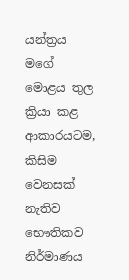යන්ත්‍රය මගේ මොළය තුල ක්‍රියා කළ ආකාරයටම, කිසිම වෙනසක් නැතිව භෞතිකව නිර්මාණය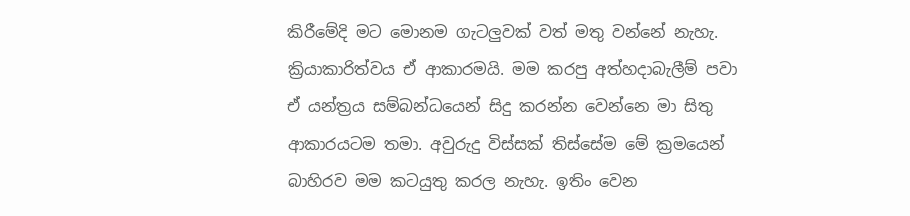කිරීමේදි මට මොනම ගැටලුවක් වත් මතු වන්නේ නැහැ. ක්‍රියාකාරිත්වය ඒ ආකාරමයි. මම කරපු අත්හදාබැලීම් පවා ඒ යන්ත්‍රය සම්බන්ධයෙන් සිදු කරන්න වෙන්නෙ මා සිතු ආකාරයටම තමා. අවුරුදු විස්සක් තිස්සේම මේ ක්‍රමයෙන් බාහිරව මම කටයුතු කරල නැහැ. ඉතිං වෙන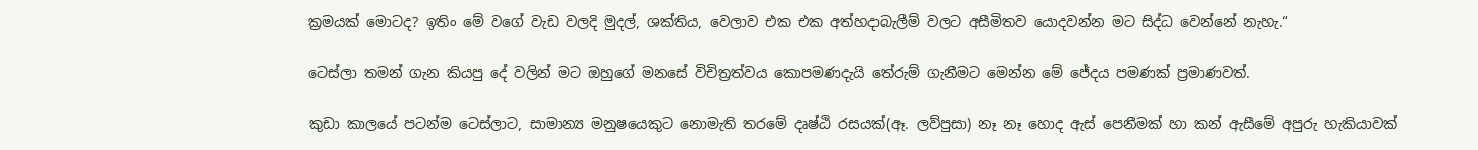ක්‍රමයක් මොටද? ඉතිං මේ වගේ වැඩ වලදි මුදල්, ශක්තිය, වෙලාව එක එක අත්හදාබැලීම් වලට අසීමිතව යොදවන්න මට සිද්ධ වෙන්නේ නැහැ.“

ටෙස්ලා තමන් ගැන කියපු දේ වලින් මට ඔහුගේ මනසේ විචිත්‍රත්වය කොපමණදැයි තේරුම් ගැනීමට මෙන්න මේ ජේදය පමණක් ප්‍රමාණවත්.

කුඩා කාලයේ පටන්ම ටෙස්ලාට, සාමාන්‍ය මනුෂයෙකුට නොමැති තරමේ දෘෂ්ඨි රසයක්(ඈ. ලව්පුසා) නෑ නෑ හොද ඇස් පෙනීමක් හා කන් ඇසීමේ අපුරු හැකියාවක්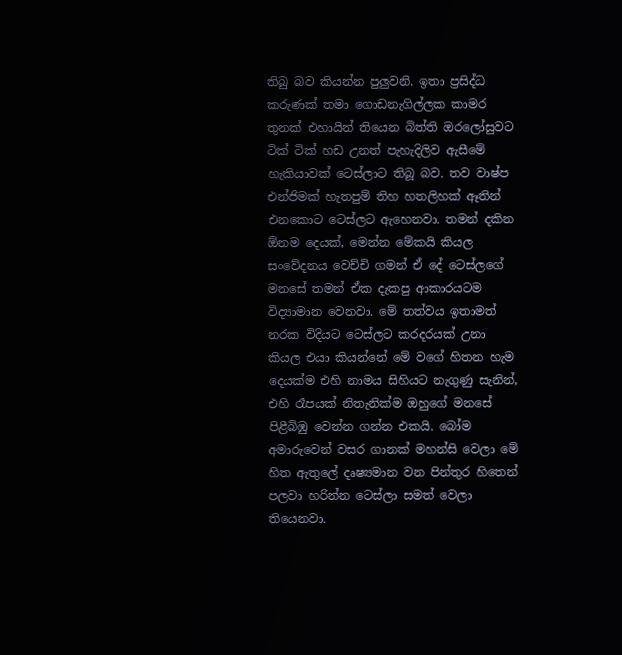තිබු බව කියන්න පුලුවනි. ඉතා ප්‍රසිද්ධ කරුණක් තමා ගොඩනැගිල්ලක කාමර තුනක් එහායින් තියෙන බිත්ති ඔරලෝසුවට ටික් ටික් හඩ උනත් පැහැදිලිව ඇසීමේ හැකියාවක් ටෙස්ලාට තිබූ බව. තව වාෂ්ප එන්ජිමක් හැතපුම් තිහ හතලිහක් ඈතින් එනකොට ටෙස්ලට ඇහෙනවා. තමන් දකින ඕනම දෙයක්, මෙන්න මේකයි කියල සංවේදනය වෙච්චි ගමන් ඒ දේ ටෙස්ලගේ මනසේ තමන් ඒක දැකපු ආකාරයටම විද්‍යාමාන වෙනවා. මේ තත්වය ඉතාමත් නරක විදියට ටෙස්ලට කරදරයක් උනා කියල එයා කියන්නේ මේ වගේ හිතන හැම දෙයක්ම එහි නාමය සිහියට නැගුණු සැනින්, එහි රෑපයක් නිතැනික්ම ඔහුගේ මනසේ පිළීබිඹු වෙන්න ගන්න එකයි. බෝම අමාරුවෙන් වසර ගානක් මහන්සි වෙලා මේ හිත ඇතුලේ දෘෂ්‍යමාන වන පින්තුර හිතෙන් පලවා හරින්න ටෙස්ලා සමත් වෙලා තියෙනවා.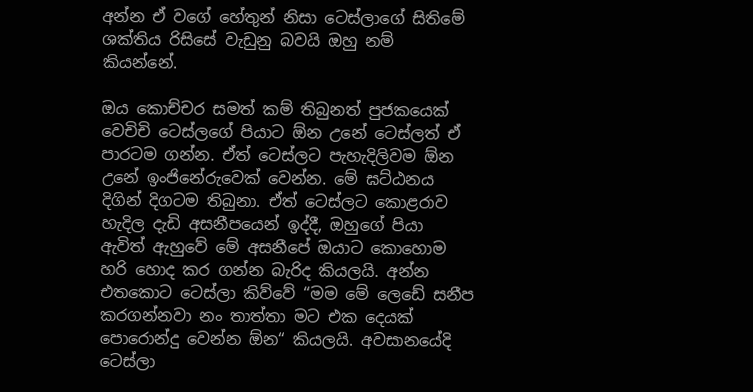අන්න ඒ වගේ හේතුන් නිසා ටෙස්ලාගේ සිතිමේ ශක්තිය රිසිසේ වැඩුනු බවයි ඔහු නම් කියන්නේ.

ඔය කොච්චර සමත් කම් තිබුනත් පුජකයෙක් වෙචිචි ටෙස්ලගේ පියාට ඕන උනේ ටෙස්ලත් ඒ පාරටම ගන්න. ඒත් ටෙස්ලට පැහැදිලිවම ඕන උනේ ඉංජිනේරුවෙක් වෙන්න. මේ ඝට්ඨනය දිගින් දිගටම තිබුනා. ඒත් ටෙස්ලට කොළරාව හැදිල දැඩි අසනීපයෙන් ඉද්දී, ඔහුගේ පියා ඇවිත් ඇහුවේ මේ අසනීපේ ඔයාට කොහොම හරි හොද කර ගන්න බැරිද කියලයි. අන්න එතකොට ටෙස්ලා කිව්වේ “මම මේ ලෙඩේ සනීප කරගන්නවා නං තාත්තා මට එක දෙයක් පොරොන්දු වෙන්න ඕන“ කියලයි. අවසානයේදි ටෙස්ලා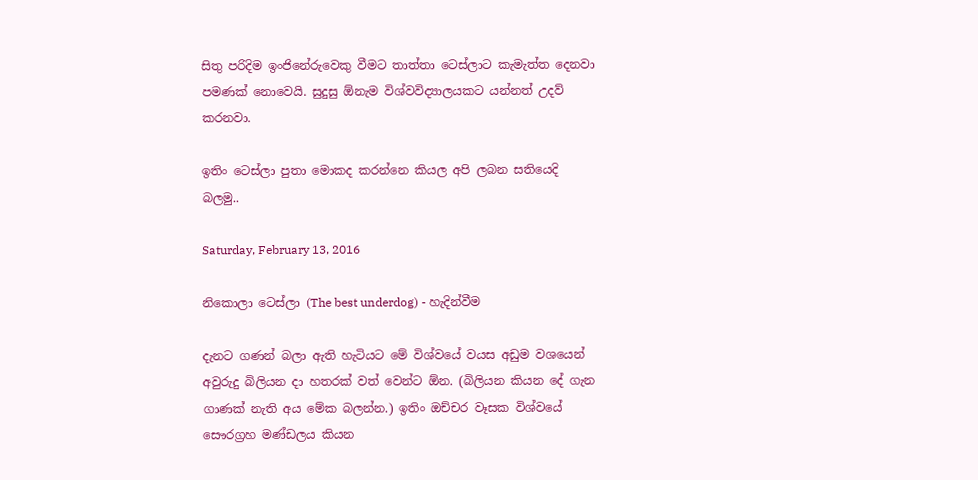සිතු පරිදිම ඉංජිනේරුවෙකු වීමට තාත්තා ටෙස්ලාට කැමැත්ත දෙනවා පමණක් නොවෙයි. සුදුසු ඕනැම විශ්වවිද්‍යාලයකට යන්නත් උදව් කරනවා.

ඉතිං ටෙස්ලා පුතා මොකද කරන්නෙ කියල අපි ලබන සතියෙදි බලමු..

Saturday, February 13, 2016

නිකොලා ටෙස්ලා (The best underdog) - හැදින්වීම

දැනට ගණන් බලා ඇති හැටියට මේ විශ්වයේ වයස අඩුම වශයෙන් අවුරුදු බිලියන දා හතරක් වත් වෙන්ට ඕන. (බිලියන කියන දේ ගැන ගාණක් නැති අය මේක බලන්න.) ඉතිං ඔච්චර වෑසක විශ්වයේ සෞරග්‍රහ මණ්ඩලය කියන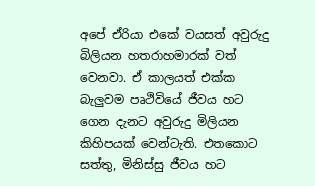අපේ ඒරියා එකේ වයසත් අවුරුදු බිලියන හතරාහමාරක් වත් වෙනවා. ඒ කාලයත් එක්ක බැලුවම පෘථිවියේ ජීවය හට ගෙන දැනට අවුරුදු මිලියන කිහිපයක් වෙන්ටැති. එතකොට සත්තු, මිනිස්සු ජීවය හට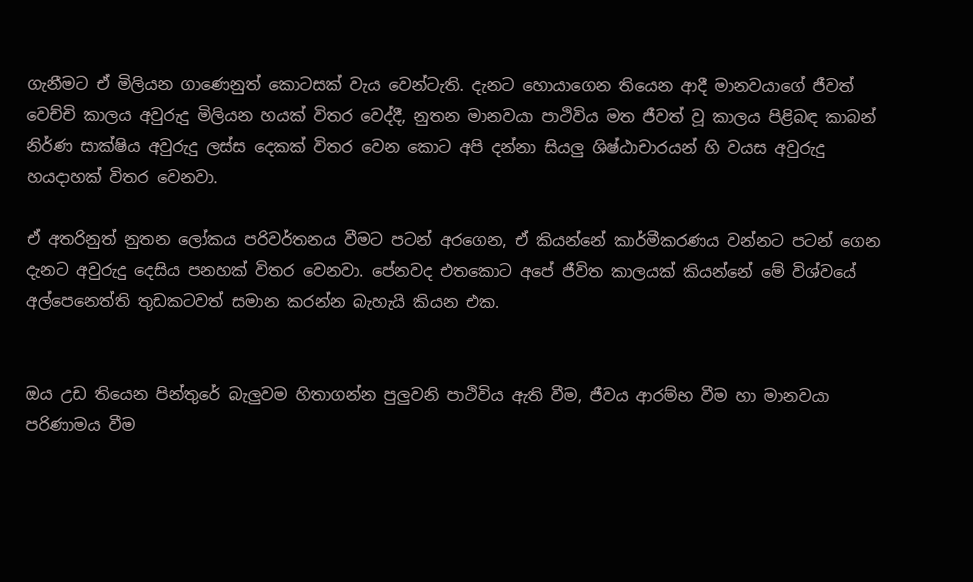ගැනීමට ඒ මිලියන ගාණෙනුත් කොටසක් වැය වෙන්ටැති. දැනට හොයාගෙන තියෙන ආදී මානවයාගේ ජීවත් වෙච්චි කාලය අවුරුදු මිලියන හයක් විතර වෙද්දී, නුතන මානවයා පාථිවිය මත ජීවත් වූ කාලය පිළිබඳ කාබන් නිර්ණ සාක්ෂිය අවුරුදු ලස්ස දෙකක් විතර වෙන කොට අපි දන්නා සියලු ශිෂ්ඨාචාරයන් හි වයස අවුරුදු හයදාහක් විතර වෙනවා.

ඒ අතරිනුත් නුතන ලෝකය පරිවර්තනය වීමට පටන් අරගෙන, ඒ කියන්නේ කාර්මීකරණය වන්නට පටන් ගෙන දැනට අවුරුදු දෙසිය පනහක් විතර වෙනවා. පේනවද එතකොට අපේ ජීවිත කාලයක් කියන්නේ මේ විශ්වයේ අල්පෙනෙත්ති තුඩකටවත් සමාන කරන්න බැහැයි කියන එක.


ඔය උඩ තියෙන පින්තුරේ බැලුවම හිතාගන්න පුලුවනි පාථිවිය ඇති වීම, ජීවය ආරම්භ වීම හා මානවයා පරිණාමය වීම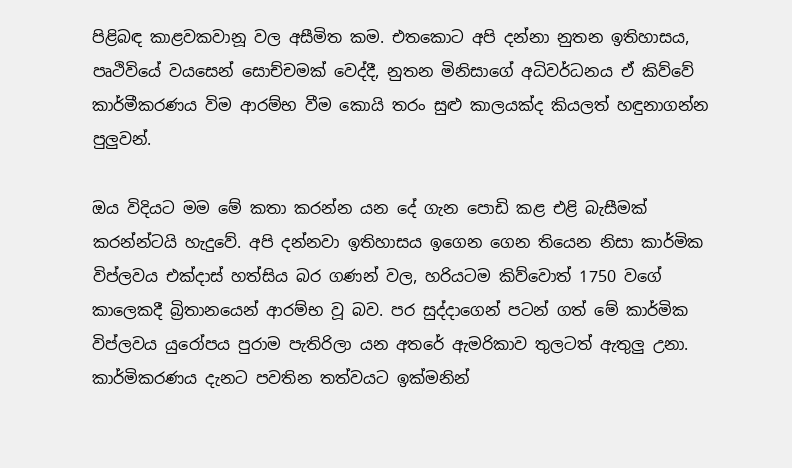පිළිබඳ කාළවකවානූ වල අසීමිත කම. එතකොට අපි දන්නා නුතන ඉතිහාසය, පෘථිවියේ වයසෙන් සොච්චමක් වෙද්දී, නුතන මිනිසාගේ අධිවර්ධනය ඒ කිව්වේ කාර්මීකරණය විම ආරම්භ වීම කොයි තරං සුළු කාලයක්ද කියලත් හඳුනාගන්න පුලුවන්.

ඔය විදියට මම මේ කතා කරන්න යන දේ ගැන පොඩි කළ එළි බැසීමක් කරන්න්ටයි හැදුවේ. අපි දන්නවා ඉතිහාසය ඉගෙන ගෙන තියෙන නිසා කාර්මික විප්ලවය එක්දාස් හත්සිය බර ගණන් වල, හරියටම කිව්වොත් 1750 වගේ කාලෙකදී බ්‍රිතානයෙන් ආරම්භ වූ බව. පර සුද්දාගෙන් පටන් ගත් මේ කාර්මික විප්ලවය යුරෝපය පුරාම පැතිරිලා යන අතරේ ඇමරිකාව තුලටත් ඇතුලු උනා. කාර්මිකරණය දැනට පවතින තත්වයට ඉක්මනින්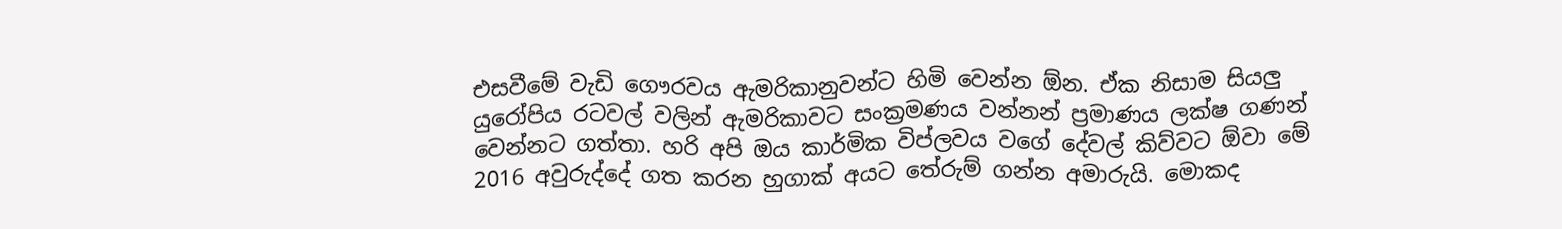එසවීමේ වැඩි ගෞරවය ඇමරිකානුවන්ට හිමි වෙන්න ඕන. ඒක නිසාම සියලු යුරෝපිය රටවල් වලින් ඇමරිකාවට සංක්‍රමණය වන්නන් ප්‍රමාණය ලක්ෂ ගණන් වෙන්නට ගත්තා. හරි අපි ඔය කාර්මික විප්ලවය වගේ දේවල් කිව්වට ඕවා මේ 2016 අවුරුද්දේ ගත කරන හුගාක් අයට තේරුම් ගන්න අමාරුයි. මොකද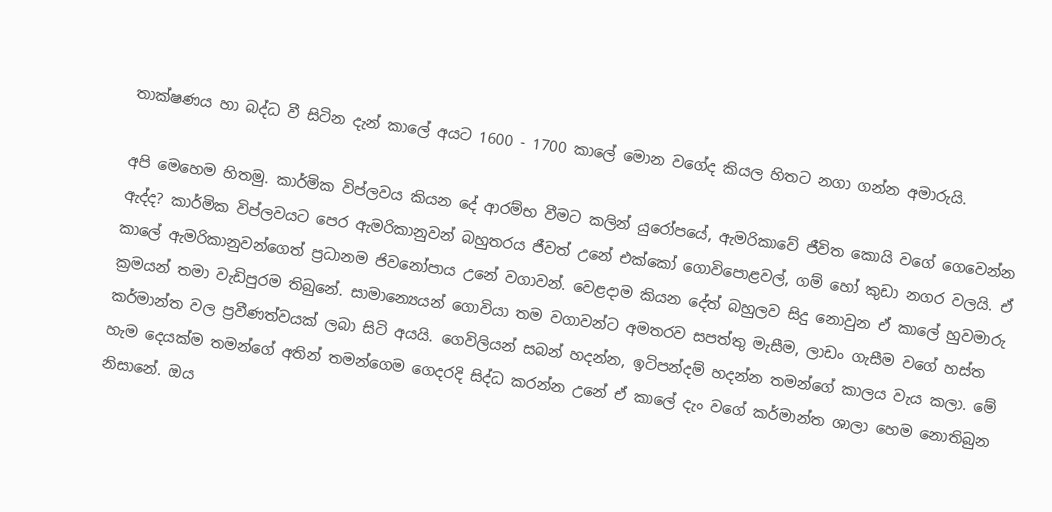තාක්ෂණය හා බද්ධ වී සිටින දැන් කාලේ අයට 1600 - 1700 කාලේ මොන වගේද කියල හිතට නගා ගන්න අමාරුයි.

අපි මෙහෙම හිතමු. කාර්මික විප්ලවය කියන දේ ආරම්භ වීමට කලින් යුරෝපයේ, ඇමරිකාවේ ජීවිත කොයි වගේ ගෙවෙන්න ඇද්ද? කාර්මික විප්ලවයට පෙර ඇමරිකානුවන් බහුතරය ජීවත් උනේ එක්කෝ ගොවිපොළවල්, ගම් හෝ කුඩා නගර වලයි. ඒ කාලේ ඇමරිකානුවන්ගෙත් ප්‍රධානම ජිවනෝපාය උනේ වගාවන්. වෙළදාම කියන දේත් බහුලව සිදු නොවුන ඒ කාලේ හුවමාරු ක්‍රමයන් තමා වැඩිපුරම තිබුනේ. සාමාන්‍යෙයන් ගොවියා තම වගාවන්ට අමතරව සපත්තු මැසීම, ලාඩං ගැසීම වගේ හස්ත කර්මාන්ත වල ප්‍රවීණත්වයක් ලබා සිටි අයයි. ගෙවිලියන් සබන් හදන්න, ඉටිපන්දම් හදන්න තමන්ගේ කාලය වැය කලා. මේ හැම දෙයක්ම තමන්ගේ අතින් තමන්ගෙම ගෙදරදි සිද්ධ කරන්න උනේ ඒ කාලේ දැං වගේ කර්මාන්ත ශාලා හෙම නොතිබුන නිසානේ. ඔය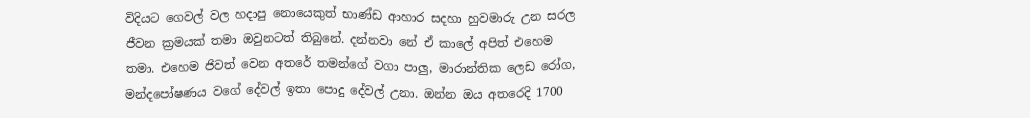විදියට ගෙවල් වල හදාපු නොයෙකුත් භාණ්ඩ ආහාර සදහා හුවමාරු උන සරල ජීවන ක්‍රමයක් තමා ඔවුනටත් තිබුනේ. දන්නවා නේ ඒ කාලේ අපිත් එහෙම තමා. එහෙම ජිවත් වෙන අතරේ තමන්ගේ වගා පාලු, මාරාන්තික ලෙඩ රෝග, මන්දපෝෂණය වගේ දේවල් ඉතා පොදු දේවල් උනා. ඔන්න ඔය අතරෙදි 1700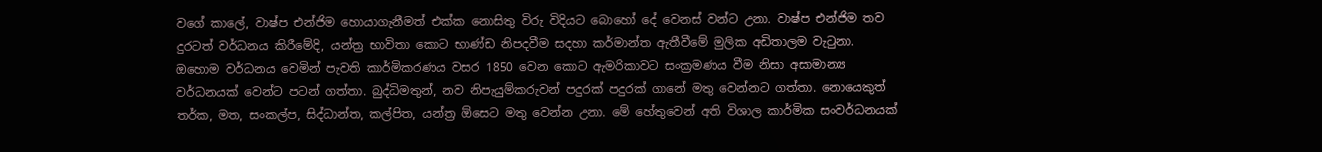වගේ කාලේ, වාෂ්ප එන්ජිම හොයාගැනීමත් එක්ක නොසිතු විරු විදියට බොහෝ දේ වෙනස් වන්ට උනා. වාෂ්ප එන්ජිම තව දුරටත් වර්ධනය කිරීමේදි, යන්ත්‍ර භාවිතා කොට භාණ්ඩ නිපදවීම සදහා කර්මාන්ත ඇතීවීමේ මුලික අඩිතාලම වැටුනා. ඔහොම වර්ධනය වෙමින් පැවති කාර්මිකරණය වසර 1850 වෙන කොට ඇමරිකාවට සංක්‍රමණය වීම නිසා අසාමාන්‍ය වර්ධනයක් වෙන්ට පටන් ගත්තා. බුද්ධිමතුන්, නව නිපැයුම්කරුවන් පදුරක් පදුරක් ගානේ මතු වෙන්නට ගත්තා. නොයෙකුත් තර්ක, මත, සංකල්ප, සිද්ධාන්ත, කල්පිත, යන්ත්‍ර ඕසෙට මතු වෙන්න උනා. මේ හේතුවෙන් අති විශාල කාර්මික සංවර්ධනයක්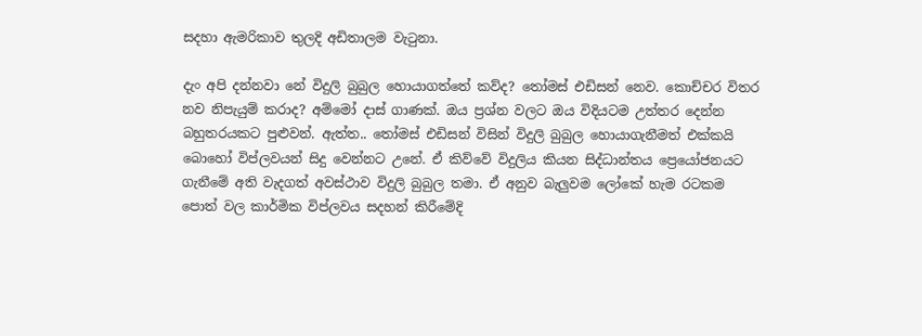සදහා ඇමරිකාව තුලදි අඩිතාලම වැටුනා.

දැං අපි දන්නවා නේ විදුලි බුබුල හොයාගත්තේ කව්ද? තෝමස් එඩිසන් නෙව. කොච්චර විතර නව නිපැයුම් කරාද? අම්මෝ දාස් ගාණක්. ඔය ප්‍රශ්න වලට ඔය විදියටම උත්තර දෙන්න බහුතරයකට පුළුවන්. ඇත්ත.. තෝමස් එඩිසන් විසින් විදුලි බුබුල හොයාගැනීමත් එක්කයි බොහෝ විප්ලවයන් සිදු වෙන්නට උනේ. ඒ කිව්වේ විදුලිය කියන සිද්ධාන්තය ප්‍රෙයෝජනයට ගැනීමේ අති වැදගත් අවස්ථාව විදුලි බුබුල තමා. ඒ අනුව බැලුවම ලෝකේ හැම රටකම පොත් වල කාර්මික විප්ලවය සදහන් කිරීමේදි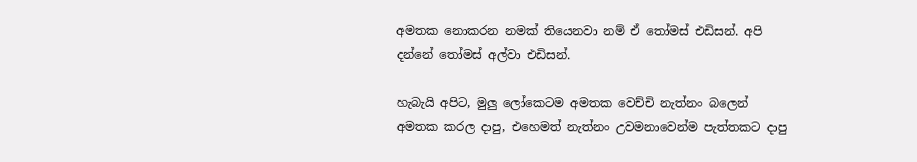අමතක නොකරන නමක් තියෙනවා නම් ඒ තෝමස් එඩිසන්. අපි දන්නේ තෝමස් අල්වා එඩිසන්.

හැබැයි අපිට, මුලු ලෝකෙටම අමතක වෙච්චි නැත්නං බලෙන් අමතක කරල දාපු, එහෙමත් නැත්නං උවමනාවෙන්ම පැත්තකට දාපු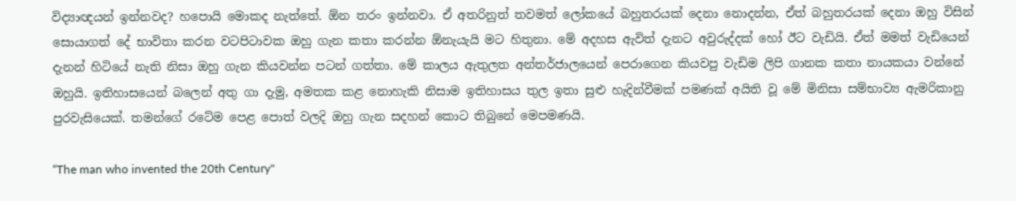විද්‍යාඥයන් ඉන්නවද? හපොයි මොකද නැත්තේ. ඕන තරං ඉන්නවා. ඒ අතරිනුත් තවමත් ලෝකයේ බහුතරයක් දෙනා නොදන්න, ඒත් බහුතරයක් දෙනා ඔහු විසින් සොයාගත් දේ භාවිතා කරන වටපිටාවක ඔහු ගැන කතා කරන්න ඕනැයැයි මට හිතුනා. මේ අදහස ඇවිත් දැනට අවුරුද්දක් හෝ ඊට වැඩියි. ඒත් මමත් වැඩියෙන් දැනන් හිටියේ නැති නිසා ඔහු ගැන කියවන්න පටන් ගත්තා. මේ කාලය ඇතුලත අන්තර්ජාලයෙන් පෙරාගෙන කියවපු වැඩිම ලිපි ගානක කතා නායකයා වන්නේ ඔහුයි. ඉතිහාසයෙන් බලෙන් අතු ගා දැමු, අමතක කළ නොහැකි නිසාම ඉතිහාසය තුල ඉතා සුළු හැදින්වීමක් පමණක් අයිති වූ මේ මිනිසා සම්භාව්‍ය ඇමරිකානු පුරවැසියෙක්. තමන්ගේ රටේම පෙළ පොත් වලදි ඔහු ගැන සදහන් කොට තිබුනේ මෙපමණයි.

“The man who invented the 20th Century"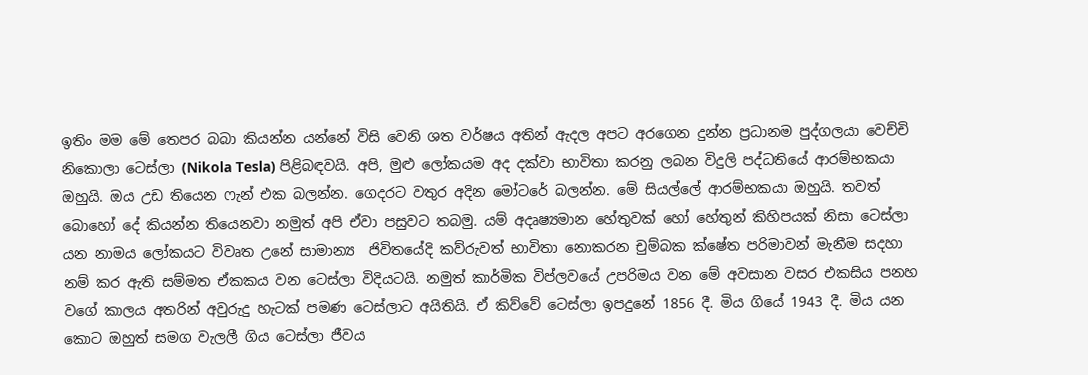ඉතිං මම මේ තෙපර බබා කියන්න යන්නේ විසි වෙනි ශත වර්ෂය අතින් ඇදල අපට අරගෙන දුන්න ප්‍රධානම පුද්ගලයා වෙච්චි නිකොලා ටෙස්ලා (Nikola Tesla) පිළිබඳවයි. අපි, මුළු ලෝකයම අද දක්වා භාවිතා කරනු ලබන විදුලි පද්ධතියේ ආරම්භකයා ඔහුයි. ඔය උඩ තියෙන ෆැන් එක බලන්න. ගෙදරට වතුර අදින මෝටරේ බලන්න. මේ සියල්ලේ ආරම්භකයා ඔහුයි. තවත් බොහෝ දේ කියන්න තියෙනවා නමුත් අපි ඒවා පසුවට තබමු. යම් අදෘෂ්‍යමාන හේතුවක් හෝ හේතුන් කිහිපයක් නිසා ටෙස්ලා යන නාමය ලෝකයට විවෘත උනේ සාමාන්‍ය  ජිවිතයේදි කව්රුවත් භාවිතා නොකරන චුම්බක ක්ෂේත පරිමාවන් මැනීම සදහා නම් කර ඇති සම්මත ඒකකය වන ටෙස්ලා විදියටයි. නමුත් කාර්මික විප්ලවයේ උපරිමය වන මේ අවසාන වසර එකසිය පනහ වගේ කාලය අතරින් අවුරුදු හැටක් පමණ ටෙස්ලාට අයිතියි. ඒ කිව්වේ ටෙස්ලා ඉපදුනේ 1856 දී. මිය ගියේ 1943 දී. මිය යන කොට ඔහුත් සමග වැලලී ගිය ටෙස්ලා ජීවය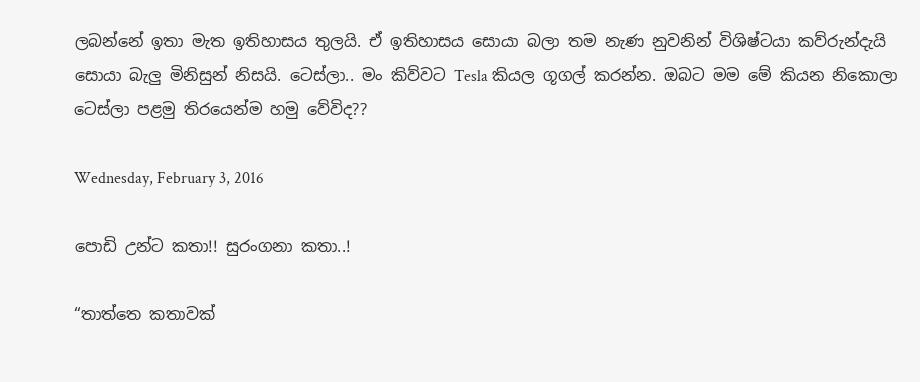ලබන්නේ ඉතා මැත ඉතිහාසය තුලයි. ඒ ඉතිහාසය සොයා බලා තම නැණ නුවනින් විශිෂ්ටයා කව්රුන්දැයි සොයා බැලු මිනිසුන් නිසයි. ටෙස්ලා.. මං කිව්වට Tesla කියල ගූගල් කරන්න. ඔබට මම මේ කියන නිකොලා ටෙස්ලා පළමු තිරයෙන්ම හමු වේවිද??

Wednesday, February 3, 2016

පොඩි උන්ට කතා!! සුරංගනා කතා..!

“තාත්තෙ කතාවක්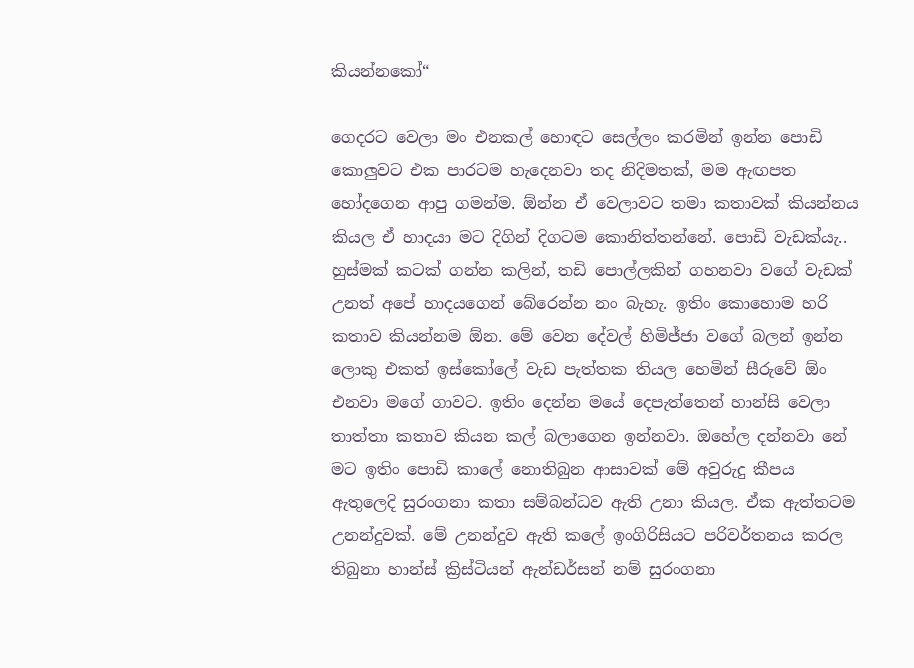කියන්නකෝ“

ගෙදරට වෙලා මං එනකල් හොඳට සෙල්ලං කරමින් ඉන්න පොඩි කොලුවට එක පාරටම හැදෙනවා තද නිදිමතක්, මම ඇඟපත හෝදගෙන ආපු ගමන්ම. ඕන්න ඒ වෙලාවට තමා කතාවක් කියන්නය කියල ඒ හාදයා මට දිගින් දිගටම කොනිත්තන්නේ. පොඩි වැඩක්යැ.. හුස්මක් කටක් ගන්න කලින්, තඩි පොල්ලකින් ගහනවා වගේ වැඩක් උනත් අපේ හාදයගෙන් බේරෙන්න නං බැහැ. ඉතිං කොහොම හරි කතාව කියන්නම ඕන. මේ වෙන දේවල් හිමිජ්ජා වගේ බලන් ඉන්න ලොකු එකත් ඉස්කෝලේ වැඩ පැත්තක තියල හෙමින් සීරුවේ ඕං එනවා මගේ ගාවට. ඉතිං දෙන්න මයේ දෙපැත්තෙන් හාන්සි වෙලා තාත්තා කතාව කියන කල් බලාගෙන ඉන්නවා. ඔහේල දන්නවා නේ මට ඉතිං පොඩි කාලේ නොතිබුන ආසාවක් මේ අවුරුදු කීපය ඇතුලෙදි සුරංගනා කතා සම්බන්ධව ඇති උනා කියල. ඒක ඇත්තටම උනන්දුවක්. මේ උනන්දුව ඇති කලේ ඉංගිරිසියට පරිවර්තනය කරල තිබුනා හාන්ස් ක්‍රිස්ටියන් ඇන්ඩර්සන් නම් සුරංගනා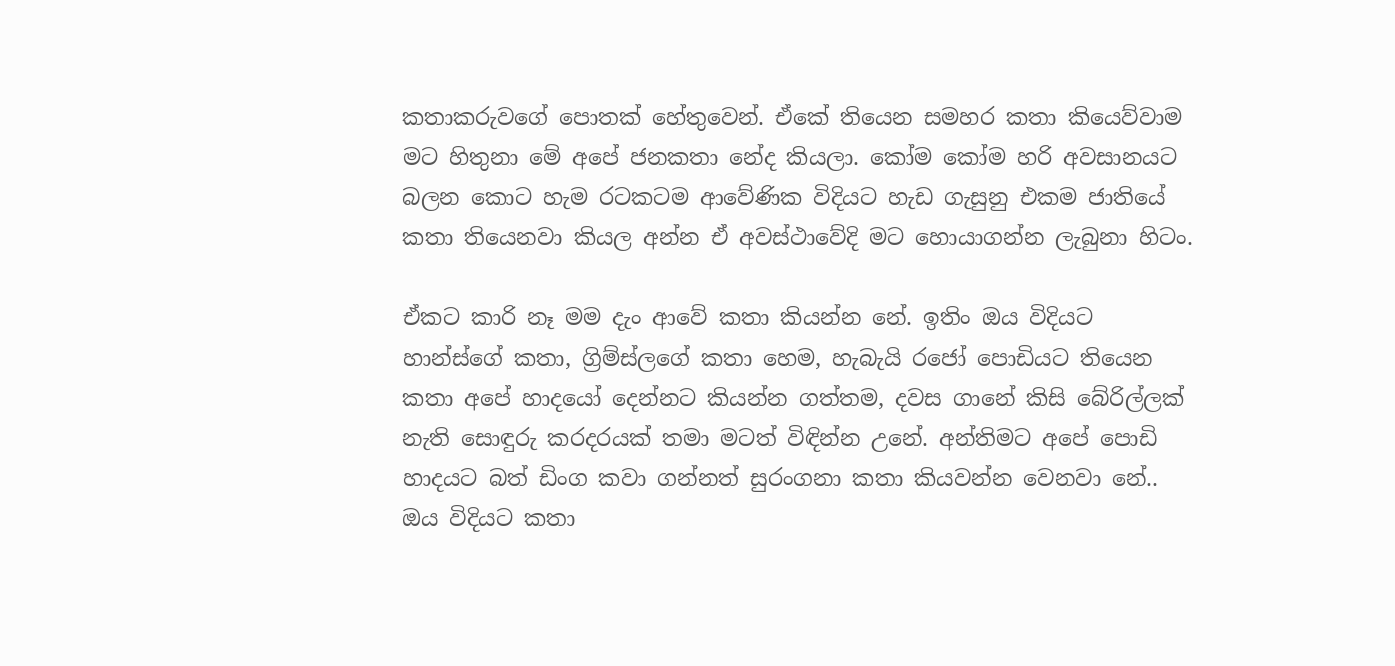කතාකරුවගේ පොතක් හේතුවෙන්. ඒකේ තියෙන සමහර කතා කියෙව්වාම මට හිතුනා මේ අපේ ජනකතා නේද කියලා. කෝම කෝම හරි අවසානයට බලන කොට හැම රටකටම ආවේණික විදියට හැඩ ගැසුනු එකම ජාතියේ කතා තියෙනවා කියල අන්න ඒ අවස්ථාවේදි මට හොයාගන්න ලැබුනා හිටං.

ඒකට කාරි නෑ මම දැං ආවේ කතා කියන්න නේ. ඉතිං ඔය විදියට හාන්ස්ගේ කතා, ග්‍රිම්ස්ලගේ කතා හෙම, හැබැයි රජෝ පොඩියට තියෙන කතා අපේ හාදයෝ දෙන්නට කියන්න ගත්තම, දවස ගානේ කිසි බේරිල්ලක් නැති සොඳුරු කරදරයක් තමා මටත් විඳින්න උනේ. අන්තිමට අපේ පොඩි හාදයට බත් ඩිංග කවා ගන්නත් සුරංගනා කතා කියවන්න වෙනවා නේ.. ඔය විදියට කතා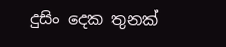දුසිං දෙක තුනක්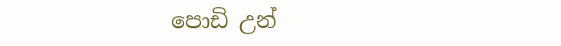පොඩි උන්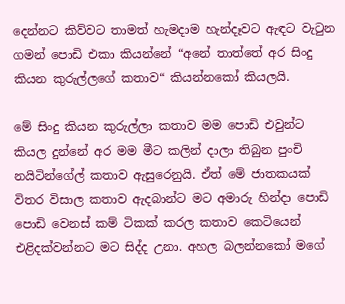දෙන්නට කිව්වට තාමත් හැමදාම හැන්දෑවට ඇඳට වැටුන ගමන් පොඩි එකා කියන්නේ “අනේ තාත්තේ අර සිංදු කියන කුරුල්ලගේ කතාව“ කියන්නකෝ කියලයි.

මේ සිංදු කියන කුරුල්ලා කතාව මම පොඩි එවුන්ට කියල දුන්නේ අර මම මීට කලින් දාලා තිබුන පුංචි නයිටින්ගේල් කතාව ඇසුරෙනුයි. ඒත් මේ ජාතකයක් විතර විසාල කතාව ඇදබාන්ට මට අමාරු හින්දා පොඩි පොඩි වෙනස් කම් ටිකක් කරල කතාව කෙටියෙන් එළිදක්වන්නට මට සිද්ද උනා. අහල බලන්නකෝ මගේ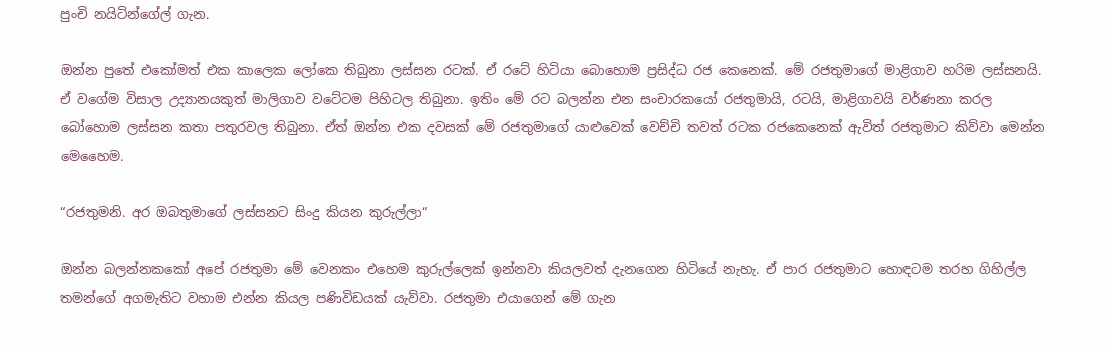පුංචි නයිටින්ගේල් ගැන.

ඔන්න පුතේ එකෝමත් එක කාලෙක ලෝකෙ තිබුනා ලස්සන රටක්. ඒ රටේ හිටියා බොහොම ප්‍රසිද්ධ රජ කෙනෙක්. මේ රජතුමාගේ මාළිගාව හරිම ලස්සනයි. ඒ වගේම විසාල උද්‍යානයකුත් මාලිගාව වටේටම පිහිටල තිබුනා. ඉතිං මේ රට බලන්න එන සංචාරකයෝ රජතුමායි, රටයි, මාළිගාවයි වර්ණනා කරල බෝහොම ලස්සන කතා පතුරවල තිබුනා. ඒත් ඔන්න එක දවසක් මේ රජතුමාගේ යාළුවෙක් වෙච්චි තවත් රටක රජකෙනෙක් ඇවිත් රජතුමාට කිව්වා මෙන්න මෙහෛම.

“රජතුමනි. අර ඔබතුමාගේ ලස්සනට සිංදු කියන කුරුල්ලා“

ඔන්න බලන්නකකෝ අපේ රජතුමා මේ වෙනකං එහෙම කුරුල්ලෙක් ඉන්නවා කියලවත් දැනගෙන හිටියේ නැහැ. ඒ පාර රජතුමාට හොඳටම තරහ ගිහිල්ල තමන්ගේ අගමැතිට වහාම එන්න කියල පණිවිඩයක් යැව්වා. රජතුමා එයාගෙන් මේ ගැන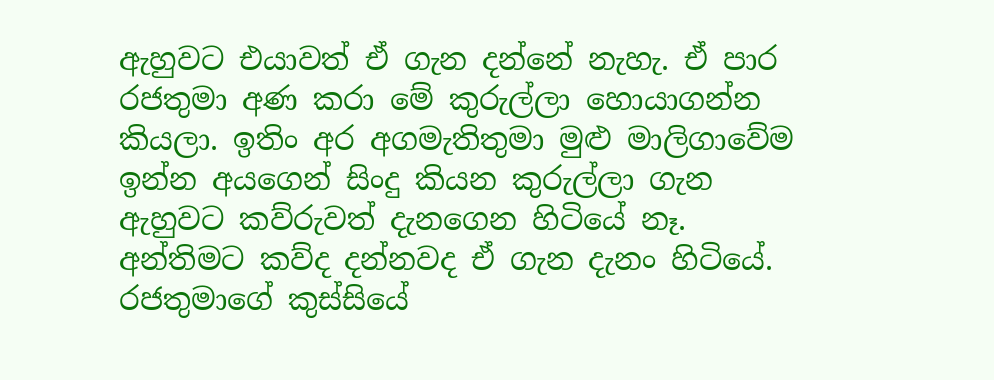ඇහුවට එයාවත් ඒ ගැන දන්නේ නැහැ. ඒ පාර රජතුමා අණ කරා මේ කුරුල්ලා හොයාගන්න කියලා. ඉතිං අර අගමැතිතුමා මුළු මාලිගාවේම ඉන්න අයගෙන් සිංදු කියන කුරුල්ලා ගැන ඇහුවට කව්රුවත් දැනගෙන හිටියේ නෑ. අන්තිමට කව්ද දන්නවද ඒ ගැන දැනං හිටියේ. රජතුමාගේ කුස්සියේ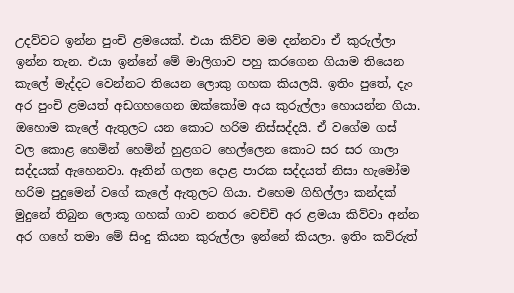උදව්වට ඉන්න පුංචි ළමයෙක්. එයා කිව්ව මම දන්නවා ඒ කුරුල්ලා ඉන්න තැන. එයා ඉන්නේ මේ මාලිගාව පහු කරගෙන ගියාම තියෙන කැලේ මැද්දට වෙන්නට තියෙන ලොකු ගහක කියලයි. ඉතිං පුතේ, දැං අර පුංචි ළමයත් අඩගහගෙන ඔක්කෝම අය කුරුල්ලා හොයන්න ගියා. ඔහොම කැලේ ඇතුලට යන කොට හරිම නිස්සද්දයි. ඒ වගේම ගස් වල කොළ හෙමින් හෙමින් හුළගට හෙල්ලෙන කොට සර සර ගාලා සද්දයක් ඇහෙනවා. ඈතින් ගලන දොළ පාරක සද්දයත් නිසා හැමෝම හරිම පුදුමෙන් වගේ කැලේ ඇතුලට ගියා. එහෙම ගිහිල්ලා කන්දක් මුදුනේ තිබුන ලොකූ ගහක් ගාව නතර වෙච්චි අර ළමයා කිව්වා අන්න අර ගහේ තමා මේ සිංදු කියන කුරුල්ලා ඉන්නේ කියලා. ඉතිං කව්රුත්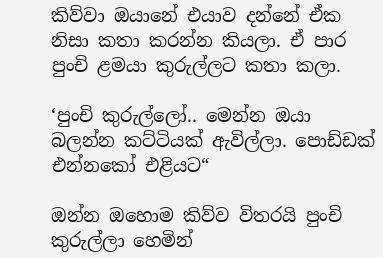කිව්වා ඔයානේ එයාව දන්නේ ඒක නිසා කතා කරන්න කියලා. ඒ පාර පුංචි ළමයා කුරුල්ලට කතා කලා.

‘පුංචි කුරුල්ලෝ.. මෙන්න ඔයා බලන්න කට්ටියක් ඇවිල්ලා. පොඩ්ඩක් එන්නකෝ එළියට“

ඔන්න ඔහොම කිව්ව විතරයි පුංචි කුරුල්ලා හෙමින්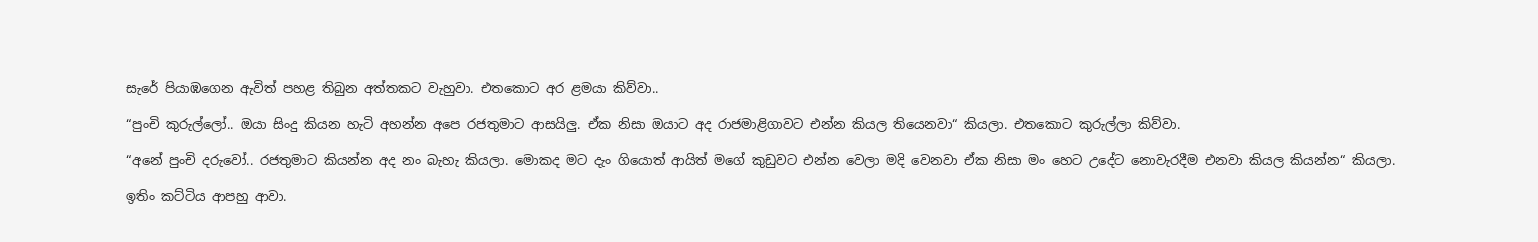සැරේ පියාඹගෙන ඇවිත් පහළ තිබුන අත්තකට වැහුවා. එතකොට අර ළමයා කිව්වා..

“පුංචි කුරුල්ලෝ.. ඔයා සිංදු කියන හැටි අහන්න අපෙ රජතුමාට ආසයිලු. ඒක නිසා ඔයාට අද රාජමාළිගාවට එන්න කියල තියෙනවා“ කියලා. එතකොට කුරුල්ලා කිව්වා.

“අනේ පුංචි දරුවෝ.. රජතුමාට කියන්න අද නං බැහැ කියලා. මොකද මට දැං ගියොත් ආයිත් මගේ කුඩුවට එන්න වෙලා මදි වෙනවා ඒක නිසා මං හෙට උදේට නොවැරදීම එනවා කියල කියන්න“ කියලා.

ඉතිං කට්ටිය ආපහු ආවා.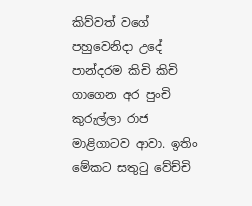කිව්වත් වගේ පහුවෙනිදා උදේ පාන්දරම කිචි කිචි ගාගෙන අර පුංචි කුරුල්ලා රාජ මාළිගාටව ආවා. ඉතිං මේකට සතුටු වේච්චි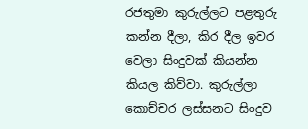රජතුමා කුරුල්ලට පළතුරු කන්න දීලා, කිර දීල ඉවර වෙලා සිංදුවක් කියන්න කියල කිව්වා. කුරුල්ලා කොච්චර ලස්සනට සිංදුව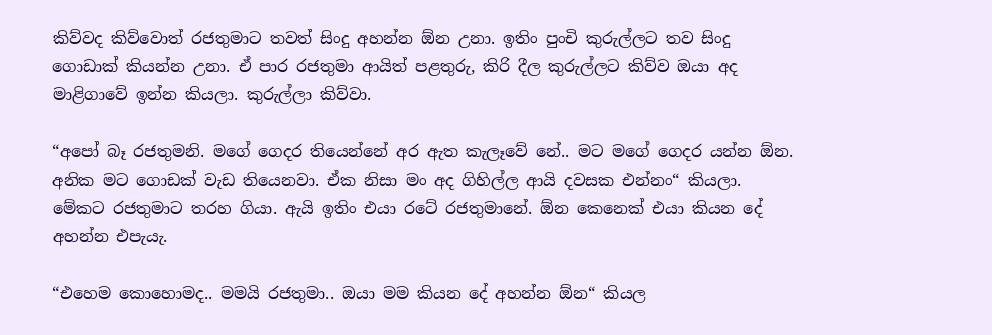කිව්වද කිව්වොත් රජතුමාට තවත් සිංදු අහන්න ඕන උනා. ඉතිං පුංචි කුරුල්ලට තව සිංදු ගොඩාක් කියන්න උනා. ඒ පාර රජතුමා ආයිත් පළතුරු, කිරි දීල කුරුල්ලට කිව්ව ඔයා අද මාළිගාවේ ඉන්න කියලා. කුරුල්ලා කිව්වා.

“අපෝ බෑ රජතුමනි. මගේ ගෙදර තියෙන්නේ අර ඇත කැලෑවේ නේ.. මට මගේ ගෙදර යන්න ඕන. අනික මට ගොඩක් වැඩ තියෙනවා. ඒක නිසා මං අද ගිහිල්ල ආයි දවසක එන්නං“ කියලා. මේකට රජතුමාට තරහ ගියා. ඇයි ඉතිං එයා රටේ රජතුමානේ. ඕන කෙනෙක් එයා කියන දේ අහන්න එපැයැ.

“එහෙම කොහොමද.. මමයි රජතුමා.. ඔයා මම කියන දේ අහන්න ඕන“ කියල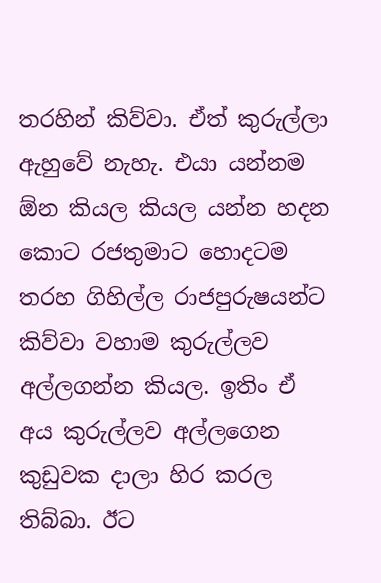තරහින් කිව්වා. ඒත් කුරුල්ලා ඇහුවේ නැහැ. එයා යන්නම ඕන කියල කියල යන්න හදන කොට රජතුමාට හොදටම තරහ ගිහිල්ල රාජපුරුෂයන්ට කිව්වා වහාම කුරුල්ලව අල්ලගන්න කියල. ඉතිං ඒ අය කුරුල්ලව අල්ලගෙන කුඩුවක දාලා හිර කරල තිබ්බා. ඊට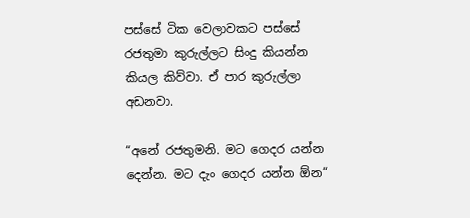පස්සේ ටික වෙලාවකට පස්සේ රජතුමා කුරුල්ලට සිංදු කියන්න කියල කිව්වා. ඒ පාර කුරුල්ලා අඩනවා.

“අනේ රජතුමනි. මට ගෙදර යන්න දෙන්න. මට දැං ගෙදර යන්න ඕන“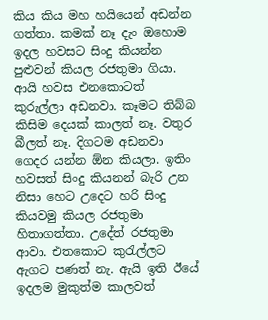කිය කිය මහ හයියෙන් අඩන්න ගත්තා. කමක් නෑ දැං ඔහොම ඉදල හවසට සිංදු කියන්න පුළුවන් කියල රජතුමා ගියා. ආයි හවස එනකොටත් කුරුල්ලා අඩනවා. කෑමට තිබ්බ කිසිම දෙයක් කාලත් නෑ. වතුර බීලත් නෑ. දිගටම අඩනවා ගෙදර යන්න ඕන කියලා. ඉතිං හවසත් සිංදු කියනන් බැරි උන නිසා හෙට උදෙට හරි සිංදු කියවමු කියල රජතුමා හිතාගත්තා. උදේත් රජතුමා ආවා. එතකොට කුරැල්ලට ඇගට පණත් නැ. ඇයි ඉති ඊයේ ඉදලම මුකුත්ම කාලවත්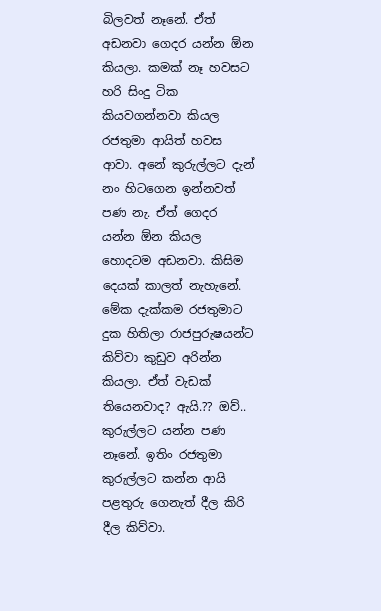බිලවත් නෑනේ. ඒත් අඩනවා ගෙදර යන්න ඕන කියලා. කමක් නෑ හවසට හරි සිංදු ටික කියවගන්නවා කියල රජතුමා ආයිත් හවස ආවා. අනේ කුරුල්ලට දැන් නං හිටගෙන ඉන්නවත් පණ නැ. ඒත් ගෙදර යන්න ඕන කියල හොදටම අඩනවා. කිසිම දෙයක් කාලත් නැහැනේ. මේක දැක්කම රජතුමාට දුක හිතිලා රාජපුරුෂයන්ට කිව්වා කුඩුව අරින්න කියලා. ඒත් වැඩක් තියෙනවාද? ඇයි.?? ඔව්.. කුරුල්ලට යන්න පණ නෑනේ. ඉතිං රජතුමා කුරුල්ලට කන්න ආයි පළතුරු ගෙනැත් දීල කිරි දීල කිව්වා.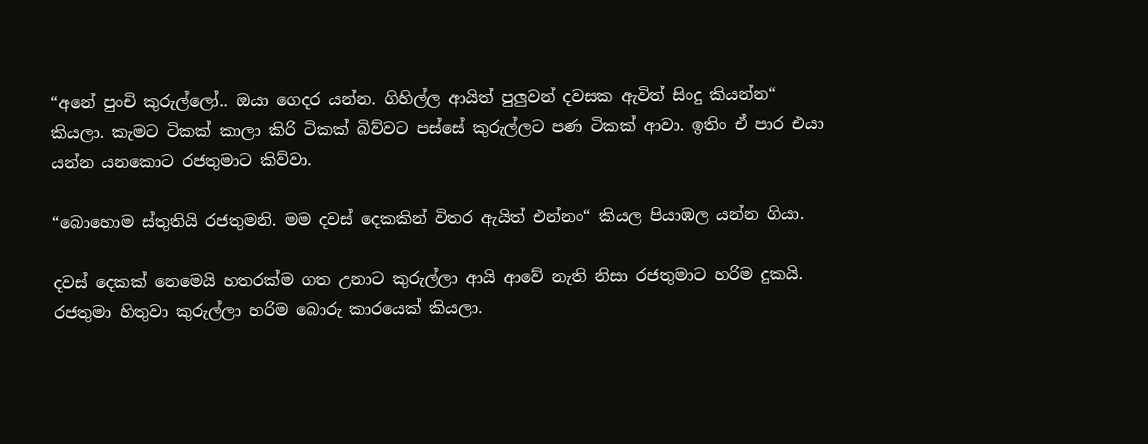“අනේ පුංචි කුරුල්ලෝ.. ඔයා ගෙදර යන්න. ගිහිල්ල ආයිත් පුලුවන් දවසක ඇවිත් සිංදු කියන්න“ කියලා. කැමට ටිකක් කාලා කිරි ටිකක් බිව්වට පස්සේ කුරුල්ලට පණ ටිකක් ආවා. ඉතිං ඒ පාර එයා යන්න යනකොට රජතුමාට කිව්වා.

“බොහොම ස්තුතියි රජතුමනි. මම දවස් දෙකකින් විතර ඇයිත් එන්නං“ කියල පියාඹල යන්න ගියා.

දවස් දෙකක් නෙමෙයි හතරක්ම ගත උනාට කුරුල්ලා ආයි ආවේ නැති නිසා රජතුමාට හරිම දුකයි. රජතුමා හිතුවා කුරුල්ලා හරිම බොරු කාරයෙක් කියලා.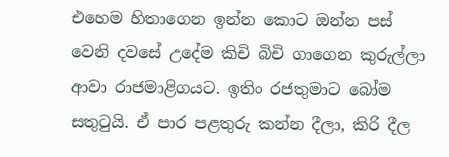එහෙම හිතාගෙන ඉන්න කොට ඔන්න පස් වෙනි දවසේ උදේම කිචි බිචි ගාගෙන කුරුල්ලා ආවා රාජමාළිගයට. ඉතිං රජතුමාට බෝම සතුටුයි. ඒ පාර පළතුරු කන්න දීලා, කිරි දීල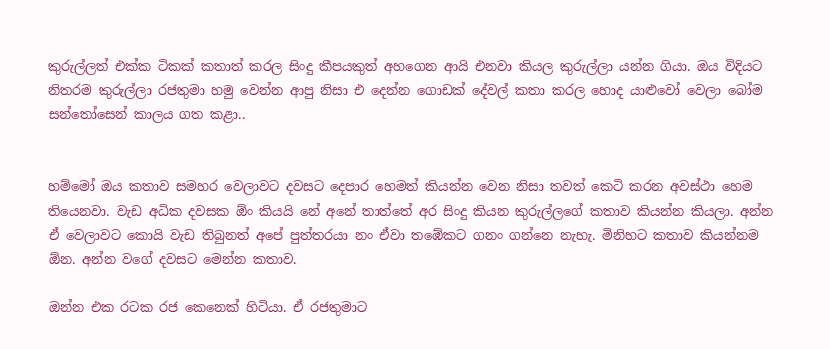කුරුල්ලත් එක්ක ටිකක් කතාත් කරල සිංදු කීපයකුත් අහගෙන ආයි එනවා කියල කුරුල්ලා යන්න ගියා. ඔය විදියට නිතරම කුරුල්ලා රජතුමා හමු වෙන්න ආපු නිසා එ දෙන්න ගොඩක් දේවල් කතා කරල හොද යාළුවෝ වෙලා බෝම සන්තෝසෙන් කාලය ගත කළා..


හම්මෝ ඔය කතාව සමහර වෙලාවට දවසට දෙපාර හෙමත් කියන්න වෙන නිසා තවත් කෙටි කරන අවස්ථා හෙම තියෙනවා. වැඩ අධික දවසක ඕං කියයි නේ අනේ තාත්තේ අර සිංදු කියන කුරුල්ලගේ කතාව කියන්න කියලා. අන්න ඒ වෙලාවට කොයි වැඩ තිබුනත් අපේ පුත්තරයා නං ඒවා තඹේකට ගනං ගන්නෙ නැහැ. මිනිහට කතාව කියන්නම ඕන. අන්න වගේ දවසට මෙන්න කතාව.

ඔන්න එක රටක රජ කෙනෙක් හිටියා. ඒ රජතුමාට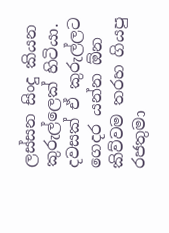ලස්සන සිංදු කියන කුරුල්ලෙක් හිටියා. දවසක් ඒ කුරුල්ලට ගෙදර යන්න ඕන කිව්වම තරහ ගියපු රජතුමා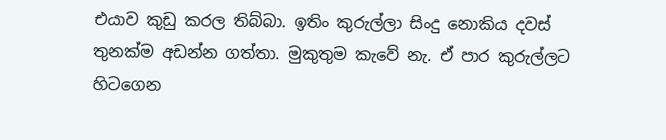එයාව කුඩු කරල තිබ්බා. ඉතිං කුරුල්ලා සිංදු නොකිය දවස් තුනක්ම අඩන්න ගත්තා. මුකුතුම කැවේ නැ. ඒ පාර කුරුල්ලට හිටගෙන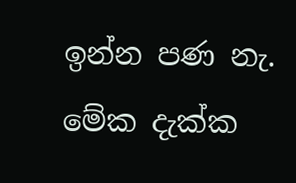ඉන්න පණ නැ. මේක දැක්ක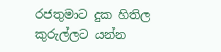රජතුමාට දුක හිතිල කුරුල්ලට යන්න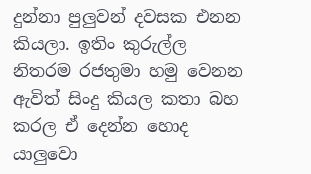දුන්නා පුලුවන් දවසක එනන කියලා. ඉතිං කුරුල්ල නිතරම රජතුමා හමු වෙනන ඇවිත් සිංදු කියල කතා බහ කරල ඒ දෙන්න හොද යාලුවො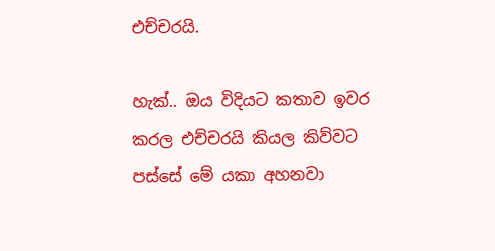එච්චරයි.

හැක්.. ඔය විදියට කතාව ඉවර කරල එච්චරයි කියල කිව්වට පස්සේ මේ යකා අහනවා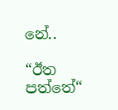නේ..

“ඊත පත්තේ“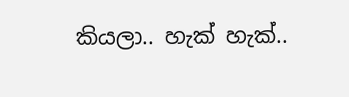කියලා.. හැක් හැක්..